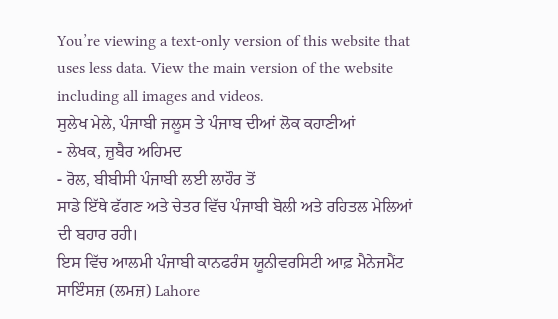You’re viewing a text-only version of this website that uses less data. View the main version of the website including all images and videos.
ਸੁਲੇਖ ਮੇਲੇ, ਪੰਜਾਬੀ ਜਲੂਸ ਤੇ ਪੰਜਾਬ ਦੀਆਂ ਲੋਕ ਕਹਾਣੀਆਂ
- ਲੇਖਕ, ਜ਼ੁਬੈਰ ਅਹਿਮਦ
- ਰੋਲ, ਬੀਬੀਸੀ ਪੰਜਾਬੀ ਲਈ ਲਾਹੌਰ ਤੋਂ
ਸਾਡੇ ਇੱਥੇ ਫੱਗਣ ਅਤੇ ਚੇਤਰ ਵਿੱਚ ਪੰਜਾਬੀ ਬੋਲੀ ਅਤੇ ਰਹਿਤਲ ਮੇਲਿਆਂ ਦੀ ਬਹਾਰ ਰਹੀ।
ਇਸ ਵਿੱਚ ਆਲਮੀ ਪੰਜਾਬੀ ਕਾਨਫਰੰਸ ਯੂਨੀਵਰਸਿਟੀ ਆਫ਼ ਮੈਨੇਜਮੈਂਟ ਸਾਇੰਸਜ਼ (ਲਮਜ਼) Lahore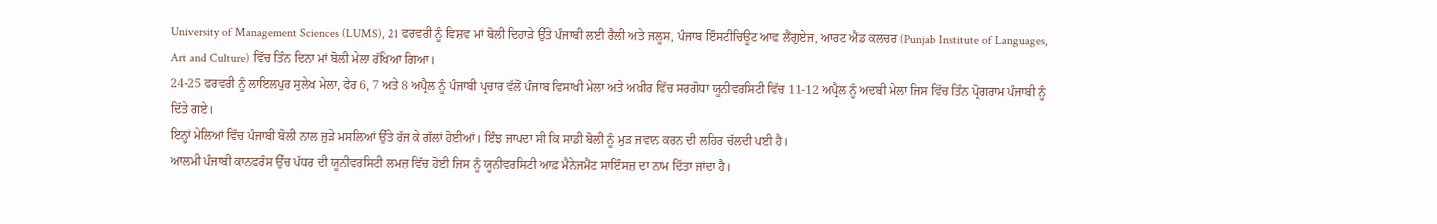University of Management Sciences (LUMS), 21 ਫਰਵਰੀ ਨੂੰ ਵਿਸ਼ਵ ਮਾਂ ਬੋਲੀ ਦਿਹਾੜੇ ਉੱਤੇ ਪੰਜਾਬੀ ਲਈ ਰੈਲੀ ਅਤੇ ਜਲੂਸ, ਪੰਜਾਬ ਇੰਸਟੀਚਿਊਟ ਆਫ ਲੈਂਗੁਏਜ, ਆਰਟ ਐਂਡ ਕਲਚਰ (Punjab Institute of Languages, Art and Culture) ਵਿੱਚ ਤਿੰਨ ਦਿਨਾ ਮਾਂ ਬੋਲੀ ਮੇਲਾ ਰੱਖਿਆ ਗਿਆ।
24-25 ਫਰਵਰੀ ਨੂੰ ਲਾਇਲਪੁਰ ਸੁਲੇਖ ਮੇਲਾ, ਫੇਰ 6, 7 ਅਤੇ 8 ਅਪ੍ਰੈਲ ਨੂੰ ਪੰਜਾਬੀ ਪ੍ਰਚਾਰ ਵੱਲੋਂ ਪੰਜਾਬ ਵਿਸਾਖੀ ਮੇਲਾ ਅਤੇ ਅਖ਼ੀਰ ਵਿੱਚ ਸਰਗੋਧਾ ਯੂਨੀਵਰਸਿਟੀ ਵਿੱਚ 11-12 ਅਪ੍ਰੈਲ ਨੂੰ ਅਦਬੀ ਮੇਲਾ ਜਿਸ ਵਿੱਚ ਤਿੰਨ ਪ੍ਰੋਗਰਾਮ ਪੰਜਾਬੀ ਨੂੰ ਦਿੱਤੇ ਗਏ।
ਇਨ੍ਹਾਂ ਮੇਲਿਆਂ ਵਿੱਚ ਪੰਜਾਬੀ ਬੋਲੀ ਨਾਲ ਜੁੜੇ ਮਸਲਿਆਂ ਉੱਤੇ ਰੱਜ ਕੇ ਗੱਲਾਂ ਹੋਈਆਂ। ਇੰਝ ਜਾਪਦਾ ਸੀ ਕਿ ਸਾਡੀ ਬੋਲੀ ਨੂੰ ਮੁੜ ਜਵਾਨ ਕਰਨ ਦੀ ਲਹਿਰ ਚੱਲਦੀ ਪਈ ਹੈ।
ਆਲਮੀ ਪੰਜਾਬੀ ਕਾਨਫਰੰਸ ਉੱਚ ਪੱਧਰ ਦੀ ਯੂਨੀਵਰਸਿਟੀ ਲਮਜ਼ ਵਿੱਚ ਹੋਈ ਜਿਸ ਨੂੰ ਯੂਨੀਵਰਸਿਟੀ ਆਫ਼ ਮੈਨੇਜਮੈਂਟ ਸਾਇੰਸਜ਼ ਦਾ ਨਾਮ ਦਿੱਤਾ ਜਾਂਦਾ ਹੈ।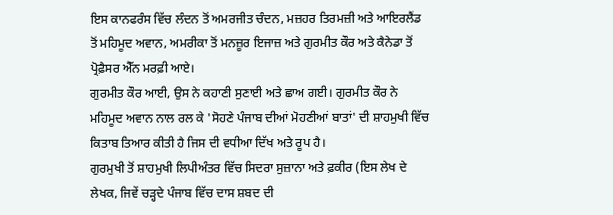ਇਸ ਕਾਨਫਰੰਸ ਵਿੱਚ ਲੰਦਨ ਤੋਂ ਅਮਰਜੀਤ ਚੰਦਨ, ਮਜ਼ਹਰ ਤਿਰਮਜ਼ੀ ਅਤੇ ਆਇਰਲੈਂਡ ਤੋਂ ਮਹਿਮੂਦ ਅਵਾਨ, ਅਮਰੀਕਾ ਤੋਂ ਮਨਜ਼ੂਰ ਇਜਾਜ਼ ਅਤੇ ਗੁਰਮੀਤ ਕੌਰ ਅਤੇ ਕੈਨੇਡਾ ਤੋਂ ਪ੍ਰੋਫ਼ੈਸਰ ਐੱਨ ਮਰਫ਼ੀ ਆਏ।
ਗੁਰਮੀਤ ਕੌਰ ਆਈ, ਉਸ ਨੇ ਕਹਾਣੀ ਸੁਣਾਈ ਅਤੇ ਛਾਅ ਗਈ। ਗੁਰਮੀਤ ਕੌਰ ਨੇ ਮਹਿਮੂਦ ਅਵਾਨ ਨਾਲ ਰਲ ਕੇ 'ਸੋਹਣੇ ਪੰਜਾਬ ਦੀਆਂ ਮੋਹਣੀਆਂ ਬਾਤਾਂ' ਦੀ ਸ਼ਾਹਮੁਖੀ ਵਿੱਚ ਕਿਤਾਬ ਤਿਆਰ ਕੀਤੀ ਹੈ ਜਿਸ ਦੀ ਵਧੀਆ ਦਿੱਖ ਅਤੇ ਰੂਪ ਹੈ।
ਗੁਰਮੁਖੀ ਤੋਂ ਸ਼ਾਹਮੁਖੀ ਲਿਪੀਅੰਤਰ ਵਿੱਚ ਸਿਦਰਾ ਸੁਜ਼ਾਨਾ ਅਤੇ ਫ਼ਕੀਰ (ਇਸ ਲੇਖ ਦੇ ਲੇਖਕ, ਜਿਵੇਂ ਚੜ੍ਹਦੇ ਪੰਜਾਬ ਵਿੱਚ ਦਾਸ ਸ਼ਬਦ ਦੀ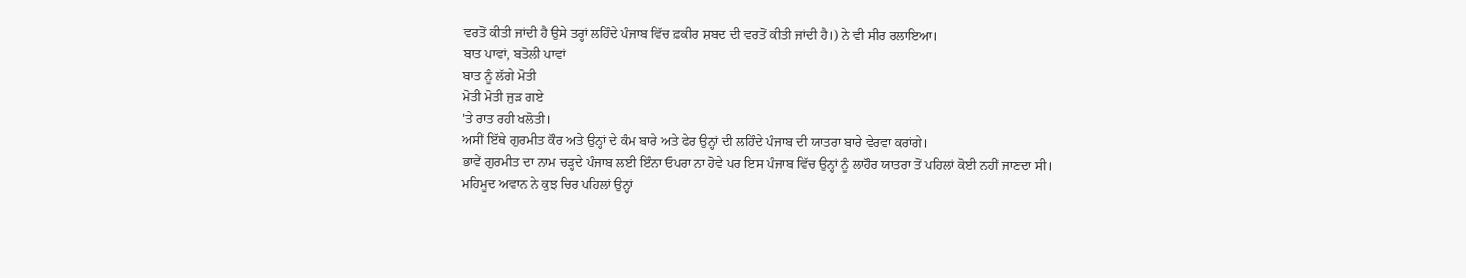ਵਰਤੋਂ ਕੀਤੀ ਜਾਂਦੀ ਹੈ ਉਸੇ ਤਰ੍ਹਾਂ ਲਹਿੰਦੇ ਪੰਜਾਬ ਵਿੱਚ ਫ਼ਕੀਰ ਸ਼ਬਦ ਦੀ ਵਰਤੋਂ ਕੀਤੀ ਜਾਂਦੀ ਹੈ।) ਨੇ ਵੀ ਸੀਰ ਰਲਾਇਆ।
ਬਾਤ ਪਾਵਾਂ, ਬਤੋਲੀ ਪਾਵਾਂ
ਬਾਤ ਨੂੰ ਲੱਗੇ ਮੋਤੀ
ਮੋਤੀ ਮੋਤੀ ਜੁੜ ਗਏ
'ਤੇ ਰਾਤ ਰਹੀ ਖਲੋਤੀ।
ਅਸੀਂ ਇੱਥੇ ਗੁਰਮੀਤ ਕੌਰ ਅਤੇ ਉਨ੍ਹਾਂ ਦੇ ਕੰਮ ਬਾਰੇ ਅਤੇ ਫੇਰ ਉਨ੍ਹਾਂ ਦੀ ਲਹਿੰਦੇ ਪੰਜਾਬ ਦੀ ਯਾਤਰਾ ਬਾਰੇ ਵੇਰਵਾ ਕਰਾਂਗੇ।
ਭਾਵੇਂ ਗੁਰਮੀਤ ਦਾ ਨਾਮ ਚੜ੍ਹਦੇ ਪੰਜਾਬ ਲਈ ਇੰਨਾ ਓਪਰਾ ਨਾ ਹੋਵੇ ਪਰ ਇਸ ਪੰਜਾਬ ਵਿੱਚ ਉਨ੍ਹਾਂ ਨੂੰ ਲਾਹੌਰ ਯਾਤਰਾ ਤੋਂ ਪਹਿਲਾਂ ਕੋਈ ਨਹੀਂ ਜਾਣਦਾ ਸੀ।
ਮਹਿਮੂਦ ਅਵਾਨ ਨੇ ਕੁਝ ਚਿਰ ਪਹਿਲਾਂ ਉਨ੍ਹਾਂ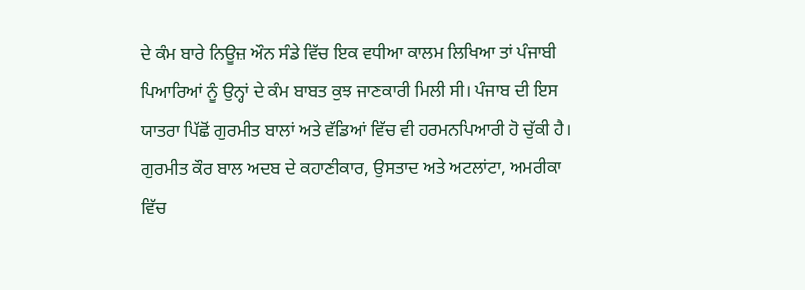ਦੇ ਕੰਮ ਬਾਰੇ ਨਿਊਜ਼ ਔਨ ਸੰਡੇ ਵਿੱਚ ਇਕ ਵਧੀਆ ਕਾਲਮ ਲਿਖਿਆ ਤਾਂ ਪੰਜਾਬੀ ਪਿਆਰਿਆਂ ਨੂੰ ਉਨ੍ਹਾਂ ਦੇ ਕੰਮ ਬਾਬਤ ਕੁਝ ਜਾਣਕਾਰੀ ਮਿਲੀ ਸੀ। ਪੰਜਾਬ ਦੀ ਇਸ ਯਾਤਰਾ ਪਿੱਛੋਂ ਗੁਰਮੀਤ ਬਾਲਾਂ ਅਤੇ ਵੱਡਿਆਂ ਵਿੱਚ ਵੀ ਹਰਮਨਪਿਆਰੀ ਹੋ ਚੁੱਕੀ ਹੈ।
ਗੁਰਮੀਤ ਕੌਰ ਬਾਲ ਅਦਬ ਦੇ ਕਹਾਣੀਕਾਰ, ਉਸਤਾਦ ਅਤੇ ਅਟਲਾਂਟਾ, ਅਮਰੀਕਾ ਵਿੱਚ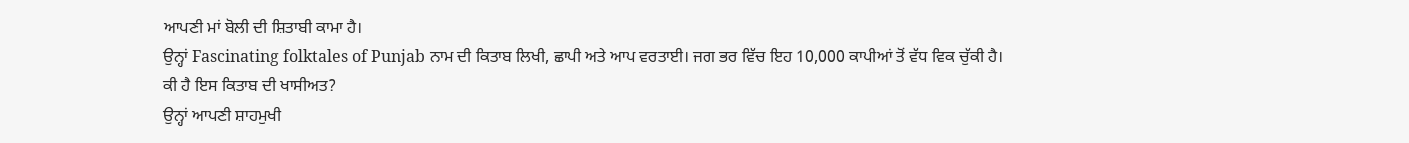ਆਪਣੀ ਮਾਂ ਬੋਲੀ ਦੀ ਸ਼ਿਤਾਬੀ ਕਾਮਾ ਹੈ।
ਉਨ੍ਹਾਂ Fascinating folktales of Punjab ਨਾਮ ਦੀ ਕਿਤਾਬ ਲਿਖੀ, ਛਾਪੀ ਅਤੇ ਆਪ ਵਰਤਾਈ। ਜਗ ਭਰ ਵਿੱਚ ਇਹ 10,000 ਕਾਪੀਆਂ ਤੋਂ ਵੱਧ ਵਿਕ ਚੁੱਕੀ ਹੈ।
ਕੀ ਹੈ ਇਸ ਕਿਤਾਬ ਦੀ ਖਾਸੀਅਤ?
ਉਨ੍ਹਾਂ ਆਪਣੀ ਸ਼ਾਹਮੁਖੀ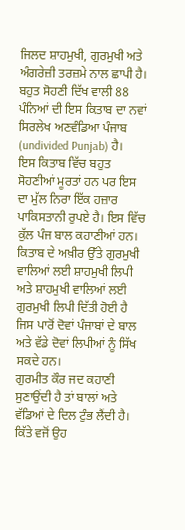ਜਿਲਦ ਸ਼ਾਹਮੁਖੀ, ਗੁਰਮੁਖੀ ਅਤੇ ਅੰਗਰੇਜ਼ੀ ਤਰਜ਼ਮੇ ਨਾਲ ਛਾਪੀ ਹੈ। ਬਹੁਤ ਸੋਹਣੀ ਦਿੱਖ ਵਾਲੀ 88 ਪੰਨਿਆਂ ਦੀ ਇਸ ਕਿਤਾਬ ਦਾ ਨਵਾਂ ਸਿਰਲੇਖ ਅਣਵੰਡਿਆ ਪੰਜਾਬ (undivided Punjab) ਹੈ।
ਇਸ ਕਿਤਾਬ ਵਿੱਚ ਬਹੁਤ ਸੋਹਣੀਆਂ ਮੂਰਤਾਂ ਹਨ ਪਰ ਇਸ ਦਾ ਮੁੱਲ ਨਿਰਾ ਇੱਕ ਹਜ਼ਾਰ ਪਾਕਿਸਤਾਨੀ ਰੁਪਏ ਹੈ। ਇਸ ਵਿੱਚ ਕੁੱਲ ਪੰਜ ਬਾਲ ਕਹਾਣੀਆਂ ਹਨ।
ਕਿਤਾਬ ਦੇ ਅਖ਼ੀਰ ਉੱਤੇ ਗੁਰਮੁਖੀ ਵਾਲਿਆਂ ਲਈ ਸ਼ਾਹਮੁਖੀ ਲਿਪੀ ਅਤੇ ਸ਼ਾਹਮੁਖੀ ਵਾਲਿਆਂ ਲਈ ਗੁਰਮੁਖੀ ਲਿਪੀ ਦਿੱਤੀ ਹੋਈ ਹੈ ਜਿਸ ਪਾਰੋਂ ਦੋਵਾਂ ਪੰਜਾਬਾਂ ਦੇ ਬਾਲ ਅਤੇ ਵੱਡੇ ਦੋਵਾਂ ਲਿਪੀਆਂ ਨੂੰ ਸਿੱਖ ਸਕਦੇ ਹਨ।
ਗੁਰਮੀਤ ਕੌਰ ਜਦ ਕਹਾਣੀ ਸੁਣਾਉਂਦੀ ਹੈ ਤਾਂ ਬਾਲਾਂ ਅਤੇ ਵੱਡਿਆਂ ਦੇ ਦਿਲ ਟੁੰਭ ਲੈਂਦੀ ਹੈ। ਕਿੱਤੇ ਵਜੋਂ ਉਹ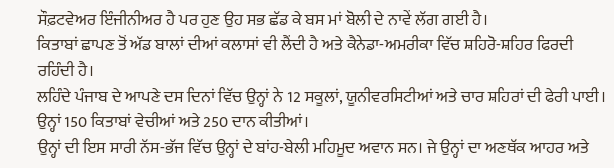ਸੌਫ਼ਟਵੇਅਰ ਇੰਜੀਨੀਅਰ ਹੈ ਪਰ ਹੁਣ ਉਹ ਸਭ ਛੱਡ ਕੇ ਬਸ ਮਾਂ ਬੋਲੀ ਦੇ ਨਾਵੇਂ ਲੱਗ ਗਈ ਹੈ।
ਕਿਤਾਬਾਂ ਛਾਪਣ ਤੋਂ ਅੱਡ ਬਾਲਾਂ ਦੀਆਂ ਕਲਾਸਾਂ ਵੀ ਲੈਂਦੀ ਹੈ ਅਤੇ ਕੈਨੇਡਾ-ਅਮਰੀਕਾ ਵਿੱਚ ਸ਼ਹਿਰੋ-ਸ਼ਹਿਰ ਫਿਰਦੀ ਰਹਿੰਦੀ ਹੈ।
ਲਹਿੰਦੇ ਪੰਜਾਬ ਦੇ ਆਪਣੇ ਦਸ ਦਿਨਾਂ ਵਿੱਚ ਉਨ੍ਹਾਂ ਨੇ 12 ਸਕੂਲਾਂ, ਯੂਨੀਵਰਸਿਟੀਆਂ ਅਤੇ ਚਾਰ ਸ਼ਹਿਰਾਂ ਦੀ ਫੇਰੀ ਪਾਈ। ਉਨ੍ਹਾਂ 150 ਕਿਤਾਬਾਂ ਵੇਚੀਆਂ ਅਤੇ 250 ਦਾਨ ਕੀਤੀਆਂ।
ਉਨ੍ਹਾਂ ਦੀ ਇਸ ਸਾਰੀ ਨੱਸ-ਭੱਜ ਵਿੱਚ ਉਨ੍ਹਾਂ ਦੇ ਬਾਂਹ-ਬੇਲੀ ਮਹਿਮੂਦ ਅਵਾਨ ਸਨ। ਜੇ ਉਨ੍ਹਾਂ ਦਾ ਅਣਥੱਕ ਆਹਰ ਅਤੇ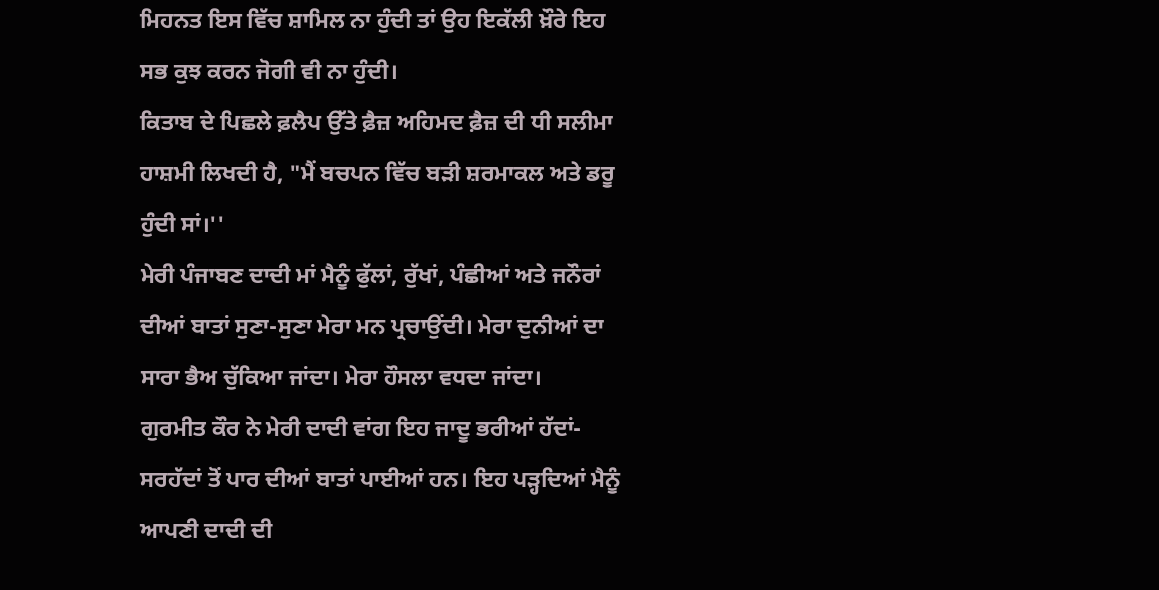ਮਿਹਨਤ ਇਸ ਵਿੱਚ ਸ਼ਾਮਿਲ ਨਾ ਹੁੰਦੀ ਤਾਂ ਉਹ ਇਕੱਲੀ ਖ਼ੌਰੇ ਇਹ ਸਭ ਕੁਝ ਕਰਨ ਜੋਗੀ ਵੀ ਨਾ ਹੁੰਦੀ।
ਕਿਤਾਬ ਦੇ ਪਿਛਲੇ ਫ਼ਲੈਪ ਉੱਤੇ ਫ਼ੈਜ਼ ਅਹਿਮਦ ਫ਼ੈਜ਼ ਦੀ ਧੀ ਸਲੀਮਾ ਹਾਸ਼ਮੀ ਲਿਖਦੀ ਹੈ, "ਮੈਂ ਬਚਪਨ ਵਿੱਚ ਬੜੀ ਸ਼ਰਮਾਕਲ ਅਤੇ ਡਰੂ ਹੁੰਦੀ ਸਾਂ।''
ਮੇਰੀ ਪੰਜਾਬਣ ਦਾਦੀ ਮਾਂ ਮੈਨੂੰ ਫੁੱਲਾਂ, ਰੁੱਖਾਂ, ਪੰਛੀਆਂ ਅਤੇ ਜਨੌਰਾਂ ਦੀਆਂ ਬਾਤਾਂ ਸੁਣਾ-ਸੁਣਾ ਮੇਰਾ ਮਨ ਪ੍ਰਚਾਉਂਦੀ। ਮੇਰਾ ਦੁਨੀਆਂ ਦਾ ਸਾਰਾ ਭੈਅ ਚੁੱਕਿਆ ਜਾਂਦਾ। ਮੇਰਾ ਹੌਸਲਾ ਵਧਦਾ ਜਾਂਦਾ।
ਗੁਰਮੀਤ ਕੌਰ ਨੇ ਮੇਰੀ ਦਾਦੀ ਵਾਂਗ ਇਹ ਜਾਦੂ ਭਰੀਆਂ ਹੱਦਾਂ-ਸਰਹੱਦਾਂ ਤੋਂ ਪਾਰ ਦੀਆਂ ਬਾਤਾਂ ਪਾਈਆਂ ਹਨ। ਇਹ ਪੜ੍ਹਦਿਆਂ ਮੈਨੂੰ ਆਪਣੀ ਦਾਦੀ ਦੀ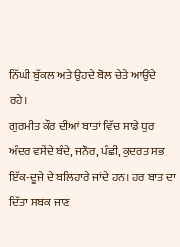ਨਿੱਘੀ ਬੁੱਕਲ ਅਤੇ ਉਹਦੇ ਬੋਲ ਚੇਤੇ ਆਉਂਦੇ ਰਹੇ।
ਗੁਰਮੀਤ ਕੌਰ ਦੀਆਂ ਬਾਤਾਂ ਵਿੱਚ ਸਾਡੇ ਧੁਰ ਅੰਦਰ ਵਸੇਂਦੇ ਬੰਦੇ, ਜਨੌਰ, ਪੰਛੀ, ਕੁਦਰਤ ਸਭ ਇੱਕ-ਦੂਜੇ ਦੇ ਬਲਿਹਾਰੇ ਜਾਂਦੇ ਹਨ। ਹਰ ਬਾਤ ਦਾ ਦਿੱਤਾ ਸਬਕ ਜਾਣ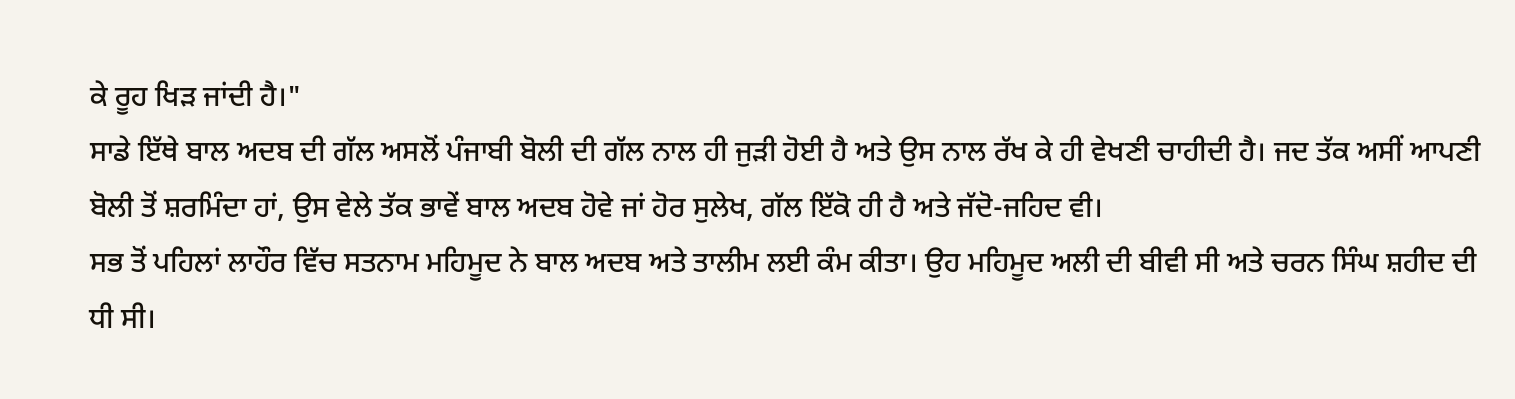ਕੇ ਰੂਹ ਖਿੜ ਜਾਂਦੀ ਹੈ।"
ਸਾਡੇ ਇੱਥੇ ਬਾਲ ਅਦਬ ਦੀ ਗੱਲ ਅਸਲੋਂ ਪੰਜਾਬੀ ਬੋਲੀ ਦੀ ਗੱਲ ਨਾਲ ਹੀ ਜੁੜੀ ਹੋਈ ਹੈ ਅਤੇ ਉਸ ਨਾਲ ਰੱਖ ਕੇ ਹੀ ਵੇਖਣੀ ਚਾਹੀਦੀ ਹੈ। ਜਦ ਤੱਕ ਅਸੀਂ ਆਪਣੀ ਬੋਲੀ ਤੋਂ ਸ਼ਰਮਿੰਦਾ ਹਾਂ, ਉਸ ਵੇਲੇ ਤੱਕ ਭਾਵੇਂ ਬਾਲ ਅਦਬ ਹੋਵੇ ਜਾਂ ਹੋਰ ਸੁਲੇਖ, ਗੱਲ ਇੱਕੋ ਹੀ ਹੈ ਅਤੇ ਜੱਦੋ-ਜਹਿਦ ਵੀ।
ਸਭ ਤੋਂ ਪਹਿਲਾਂ ਲਾਹੌਰ ਵਿੱਚ ਸਤਨਾਮ ਮਹਿਮੂਦ ਨੇ ਬਾਲ ਅਦਬ ਅਤੇ ਤਾਲੀਮ ਲਈ ਕੰਮ ਕੀਤਾ। ਉਹ ਮਹਿਮੂਦ ਅਲੀ ਦੀ ਬੀਵੀ ਸੀ ਅਤੇ ਚਰਨ ਸਿੰਘ ਸ਼ਹੀਦ ਦੀ ਧੀ ਸੀ।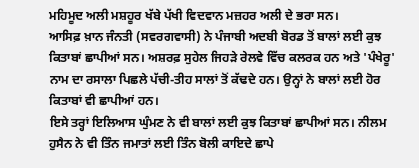ਮਹਿਮੂਦ ਅਲੀ ਮਸ਼ਹੂਰ ਖੱਬੇ ਪੱਖੀ ਵਿਦਵਾਨ ਮਜ਼ਹਰ ਅਲੀ ਦੇ ਭਰਾ ਸਨ।
ਆਸਿਫ਼ ਖ਼ਾਨ ਜੰਨਤੀ (ਸਵਰਗਵਾਸੀ) ਨੇ ਪੰਜਾਬੀ ਅਦਬੀ ਬੋਰਡ ਤੋਂ ਬਾਲਾਂ ਲਈ ਕੁਝ ਕਿਤਾਬਾਂ ਛਾਪੀਆਂ ਸਨ। ਅਸ਼ਰਫ਼ ਸੁਹੇਲ ਜਿਹੜੇ ਰੇਲਵੇ ਵਿੱਚ ਕਲਰਕ ਹਨ ਅਤੇ 'ਪੰਖੇਰੂ' ਨਾਮ ਦਾ ਰਸਾਲਾ ਪਿਛਲੇ ਪੱਚੀ-ਤੀਹ ਸਾਲਾਂ ਤੋਂ ਕੱਢਦੇ ਹਨ। ਉਨ੍ਹਾਂ ਨੇ ਬਾਲਾਂ ਲਈ ਹੋਰ ਕਿਤਾਬਾਂ ਵੀ ਛਾਪੀਆਂ ਹਨ।
ਇਸੇ ਤਰ੍ਹਾਂ ਇਲਿਆਸ ਘੁੰਮਣ ਨੇ ਵੀ ਬਾਲਾਂ ਲਈ ਕੁਝ ਕਿਤਾਬਾਂ ਛਾਪੀਆਂ ਸਨ। ਨੀਲਮ ਹੁਸੈਨ ਨੇ ਵੀ ਤਿੰਨ ਜਮਾਤਾਂ ਲਈ ਤਿੰਨ ਬੋਲੀ ਕਾਇਦੇ ਛਾਪੇ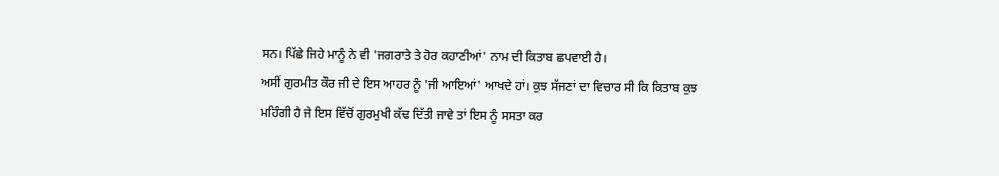ਸਨ। ਪਿੱਛੇ ਜਿਹੇ ਮਾਨੂੰ ਨੇ ਵੀ 'ਜਗਰਾਤੇ ਤੇ ਹੋਰ ਕਹਾਣੀਆਂ' ਨਾਮ ਦੀ ਕਿਤਾਬ ਛਪਵਾਈ ਹੈ।
ਅਸੀਂ ਗੁਰਮੀਤ ਕੌਰ ਜੀ ਦੇ ਇਸ ਆਹਰ ਨੂੰ 'ਜੀ ਆਇਆਂ' ਆਖਦੇ ਹਾਂ। ਕੁਝ ਸੱਜਣਾਂ ਦਾ ਵਿਚਾਰ ਸੀ ਕਿ ਕਿਤਾਬ ਕੁਝ ਮਹਿੰਗੀ ਹੈ ਜੇ ਇਸ ਵਿੱਚੋਂ ਗੁਰਮੁਖੀ ਕੱਢ ਦਿੱਤੀ ਜਾਵੇ ਤਾਂ ਇਸ ਨੂੰ ਸਸਤਾ ਕਰ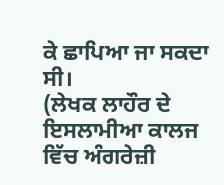ਕੇ ਛਾਪਿਆ ਜਾ ਸਕਦਾ ਸੀ।
(ਲੇਖਕ ਲਾਹੌਰ ਦੇ ਇਸਲਾਮੀਆ ਕਾਲਜ ਵਿੱਚ ਅੰਗਰੇਜ਼ੀ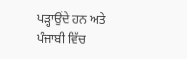ਪੜ੍ਹਾਉਂਦੇ ਹਨ ਅਤੇ ਪੰਜਾਬੀ ਵਿੱਚ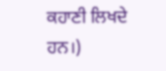ਕਹਾਣੀ ਲਿਖਦੇ ਹਨ।)